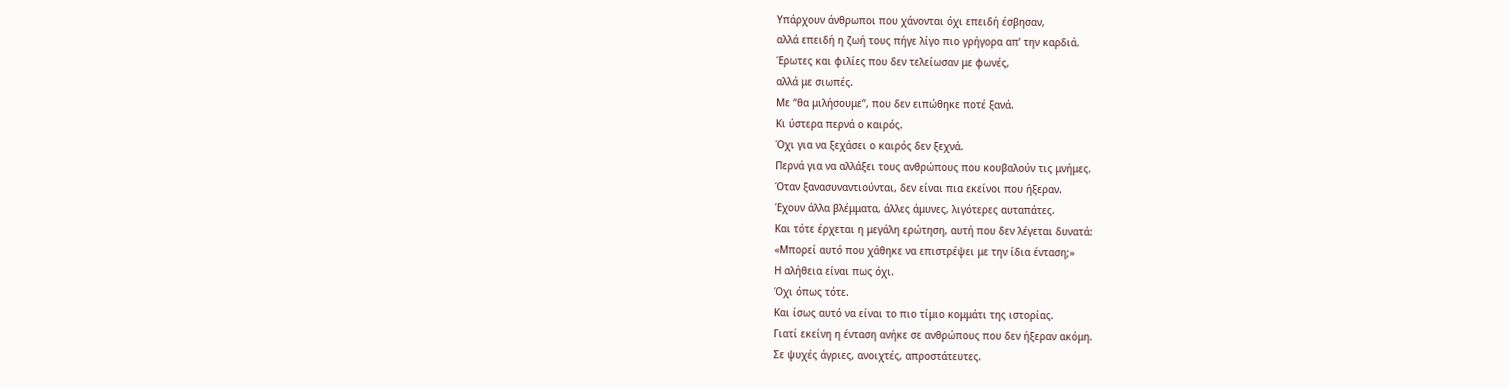Υπάρχουν άνθρωποι που χάνονται όχι επειδή έσβησαν,
αλλά επειδή η ζωή τους πήγε λίγο πιο γρήγορα απ’ την καρδιά.
Έρωτες και φιλίες που δεν τελείωσαν με φωνές,
αλλά με σιωπές.
Με “θα μιλήσουμε”, που δεν ειπώθηκε ποτέ ξανά.
Κι ύστερα περνά ο καιρός.
Όχι για να ξεχάσει ο καιρός δεν ξεχνά.
Περνά για να αλλάξει τους ανθρώπους που κουβαλούν τις μνήμες.
Όταν ξανασυναντιούνται, δεν είναι πια εκείνοι που ήξεραν.
Έχουν άλλα βλέμματα, άλλες άμυνες, λιγότερες αυταπάτες.
Και τότε έρχεται η μεγάλη ερώτηση, αυτή που δεν λέγεται δυνατά:
«Μπορεί αυτό που χάθηκε να επιστρέψει με την ίδια ένταση;»
Η αλήθεια είναι πως όχι.
Όχι όπως τότε.
Και ίσως αυτό να είναι το πιο τίμιο κομμάτι της ιστορίας.
Γιατί εκείνη η ένταση ανήκε σε ανθρώπους που δεν ήξεραν ακόμη.
Σε ψυχές άγριες, ανοιχτές, απροστάτευτες.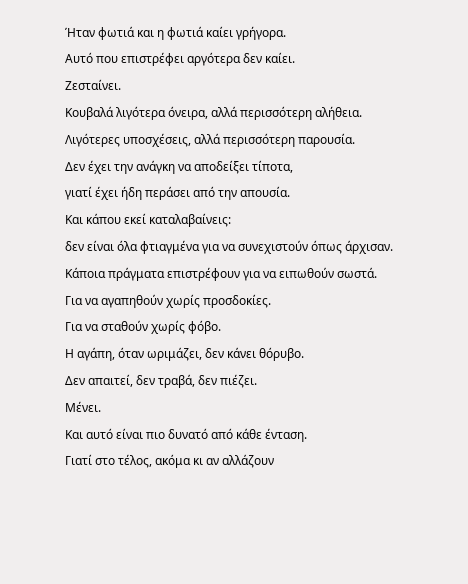Ήταν φωτιά και η φωτιά καίει γρήγορα.
Αυτό που επιστρέφει αργότερα δεν καίει.
Ζεσταίνει.
Κουβαλά λιγότερα όνειρα, αλλά περισσότερη αλήθεια.
Λιγότερες υποσχέσεις, αλλά περισσότερη παρουσία.
Δεν έχει την ανάγκη να αποδείξει τίποτα,
γιατί έχει ήδη περάσει από την απουσία.
Και κάπου εκεί καταλαβαίνεις:
δεν είναι όλα φτιαγμένα για να συνεχιστούν όπως άρχισαν.
Κάποια πράγματα επιστρέφουν για να ειπωθούν σωστά.
Για να αγαπηθούν χωρίς προσδοκίες.
Για να σταθούν χωρίς φόβο.
Η αγάπη, όταν ωριμάζει, δεν κάνει θόρυβο.
Δεν απαιτεί, δεν τραβά, δεν πιέζει.
Μένει.
Και αυτό είναι πιο δυνατό από κάθε ένταση.
Γιατί στο τέλος, ακόμα κι αν αλλάζουν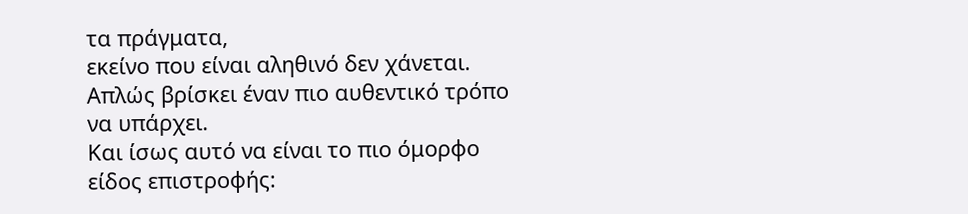τα πράγματα,
εκείνο που είναι αληθινό δεν χάνεται.
Απλώς βρίσκει έναν πιο αυθεντικό τρόπο να υπάρχει.
Και ίσως αυτό να είναι το πιο όμορφο είδος επιστροφής: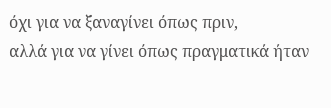όχι για να ξαναγίνει όπως πριν,
αλλά για να γίνει όπως πραγματικά ήταν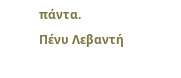πάντα.
Πένυ Λεβαντή